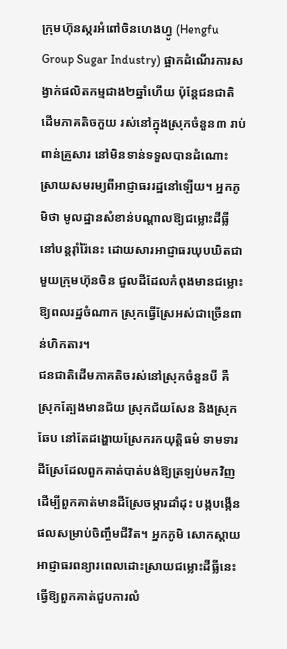ក្រុមហ៊ុនស្ករអំពៅចិនហេងហ្វូ (Hengfu Group Sugar Industry) ផ្អាកដំណើរការសង្វាក់ផលិតកម្មជាង២ឆ្នាំហើយ ប៉ុន្តែជនជាតិ ដើមភាគតិចកួយ រស់នៅក្នុងស្រុកចំនួន៣ រាប់ពាន់គ្រួសារ នៅមិនទាន់ទទួលបានដំណោះស្រាយសមរម្យពីអាជ្ញាធររដ្ឋនៅឡើយ។ អ្នកភូមិថា មូលដ្ឋានសំខាន់បណ្តាលឱ្យជម្លោះដីធ្លីនៅបន្តរ៉ាំរ៉ៃនេះ ដោយសារអាជ្ញាធរឃុបឃិតជាមួយក្រុមហ៊ុនចិន ជួលដីដែលកំពុងមានជម្លោះឱ្យពលរដ្ឋចំណាក ស្រុកធ្វើស្រែអស់ជាច្រើនពាន់ហិកតារ។
ជនជាតិដើមភាគតិចរស់នៅស្រុកចំនួនបី គឺស្រុកត្បែងមានជ័យ ស្រុកជ័យសែន និងស្រុកឆែប នៅតែដង្ហោយស្រែករកយុត្តិធម៌ ទាមទារដីស្រែដែលពួកគាត់បាត់បង់ឱ្យត្រឡប់មកវិញ ដើម្បីពួកគាត់មានដីស្រែចម្ការដាំដុះ បង្កបង្កើនផលសម្រាប់ចិញ្ចឹមជីវិត។ អ្នកភូមិ សោកស្តាយអាជ្ញាធរពន្យារពេលដោះស្រាយជម្លោះដីធ្លីនេះ ធ្វើឱ្យពួកគាត់ជួបការលំ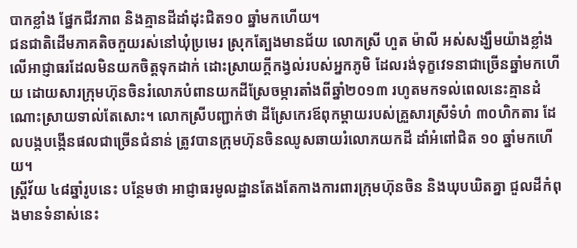បាកខ្លាំង ផ្នែកជីវភាព និងគ្មានដីដាំដុះជិត១០ ឆ្នាំមកហើយ។
ជនជាតិដើមភាគតិចកួយរស់នៅឃុំប្រមេរ ស្រុកត្បែងមានជ័យ លោកស្រី ហួត ម៉ាលី អស់សង្ឃឹមយ៉ាងខ្លាំងលើអាជ្ញាធរដែលមិនយកចិត្តទុកដាក់ ដោះស្រាយក្តីកង្វល់របស់អ្នកភូមិ ដែលរង់ទុក្ខវេទនាជាច្រើនឆ្នាំមកហើយ ដោយសារក្រុមហ៊ុនចិនរំលោភបំពានយកដីស្រែចម្ការតាំងពីឆ្នាំ២០១៣ រហូតមកទល់ពេលនេះគ្មានដំណោះស្រាយទាល់តែសោះ។ លោកស្រីបញ្ជាក់ថា ដីស្រែកេរឪពុកម្ដាយរបស់គ្រួសារស្រីទំហំ ៣០ហិកតារ ដែលបង្កបង្កើនផលជាច្រើនជំនាន់ ត្រូវបានក្រុមហ៊ុនចិនឈូសឆាយរំលោភយកដី ដាំអំពៅជិត ១០ ឆ្នាំមកហើយ។
ស្ត្រីវ័យ ៤៨ឆ្នាំរូបនេះ បន្ថែមថា អាជ្ញាធរមូលដ្ឋានតែងតែកាងការពារក្រុមហ៊ុនចិន និងឃុបឃិតគ្នា ជួលដីកំពុងមានទំនាស់នេះ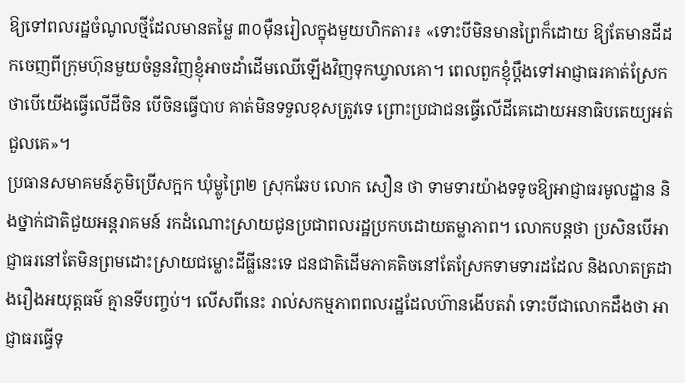ឱ្យទៅពលរដ្ឋចំណូលថ្មីដែលមានតម្លៃ ៣០ម៉ឺនរៀលក្នុងមួយហិកតារ៖ «ទោះបីមិនមានព្រៃក៏ដោយ ឱ្យតែមានដីដកចេញពីក្រុមហ៊ុនមួយចំនួនវិញខ្ញុំអាចដាំដើមឈើឡើងវិញទុកឃ្វាលគោ។ ពេលពួកខ្ញុំប្តឹងទៅអាជ្ញាធរគាត់ស្រែកថាបើយើងធ្វើលើដីចិន បើចិនធ្វើបាប គាត់មិនទទួលខុសត្រូវទេ ព្រោះប្រជាជនធ្វើលើដីគេដោយអនាធិបតេយ្យអត់ជួលគេ»។
ប្រធានសមាគមន៍ភូមិប្រើសក្អក ឃុំម្លូព្រៃ២ ស្រុកឆែប លោក សឿន ថា ទាមទារយ៉ាងទទូចឱ្យអាជ្ញាធរមូលដ្ឋាន និងថ្នាក់ជាតិជួយអន្តរាគមន៍ រកដំណោះស្រាយជូនប្រជាពលរដ្ឋប្រកបដោយតម្លាភាព។ លោកបន្តថា ប្រសិនបើអាជ្ញាធរនៅតែមិនព្រមដោះស្រាយជម្លោះដីធ្លីនេះទេ ជនជាតិដើមភាគតិចនៅតែស្រែកទាមទារដដែល និងលាតត្រដាងរឿងអយុត្តធម៌ គ្មានទីបញ្ចប់។ លើសពីនេះ រាល់សកម្មភាពពលរដ្ឋដែលហ៊ានងើបតវ៉ា ទោះបីជាលោកដឹងថា អាជ្ញាធរធ្វើទុ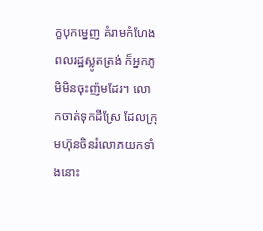ក្ខបុកម្នេញ គំរាមកំហែងពលរដ្ឋស្លូតត្រង់ ក៏អ្នកភូមិមិនចុះញ៉មដែរ។ លោកចាត់ទុកដីស្រែ ដែលក្រុមហ៊ុនចិនរំលោភយកទាំងនោះ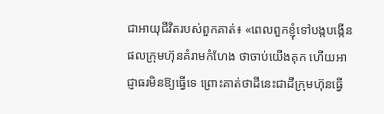ជាអាយុជីវិតរបស់ពួកគាត់៖ «ពេលពួកខ្ញុំទៅបង្កបង្កើនផលក្រុមហ៊ុនគំរាមកំហែង ថាចាប់យើងគុក ហើយអាជ្ញាធរមិនឱ្យធ្វើទេ ព្រោះគាត់ថាដីនេះជាដីក្រុមហ៊ុនធ្វើ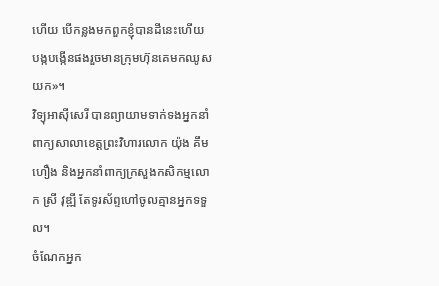ហើយ បើកន្លងមកពួកខ្ញុំបានដីនេះហើយបង្កបង្កើនផងរួចមានក្រុមហ៊ុនគេមកឈូសយក»។
វិទ្យុអាស៊ីសេរី បានព្យាយាមទាក់ទងអ្នកនាំពាក្យសាលាខេត្តព្រះវិហារលោក យ៉ុង គឹមហឿង និងអ្នកនាំពាក្យក្រសួងកសិកម្មលោក ស្រី វុឌ្ឍី តែទូរស័ព្ទហៅចូលគ្មានអ្នកទទួល។
ចំណែកអ្នក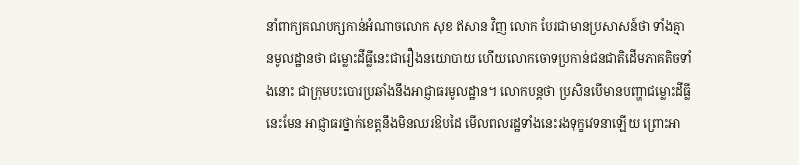នាំពាក្យគណបក្សកាន់អំណាចលោក សុខ ឥសាន វិញ លោក បែរជាមានប្រសាសន៍ថា ទាំងគ្មានមូលដ្ឋានថា ជម្លោះដីធ្លីនេះជារឿងនយោបាយ ហើយលោកចោទប្រកាន់ជនជាតិដើមភាគតិចទាំងនោះ ជាក្រុមបះបោរប្រឆាំងនឹងអាជ្ញាធរមូលដ្ឋាន។ លោកបន្តថា ប្រសិនបើមានបញ្ហាជម្លោះដីធ្លីនេះមែន អាជ្ញាធរថ្នាក់ខេត្តនឹងមិនឈរឱបដៃ មើលពលរដ្ឋទាំងនេះរងទុក្ខវេទនាឡើយ ព្រោះអា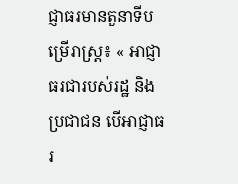ជ្ញាធរមានតួនាទីបម្រើរាស្ត្រ៖ « អាជ្ញាធរជារបស់រដ្ឋ និងប្រជាជន បើអាជ្ញាធរ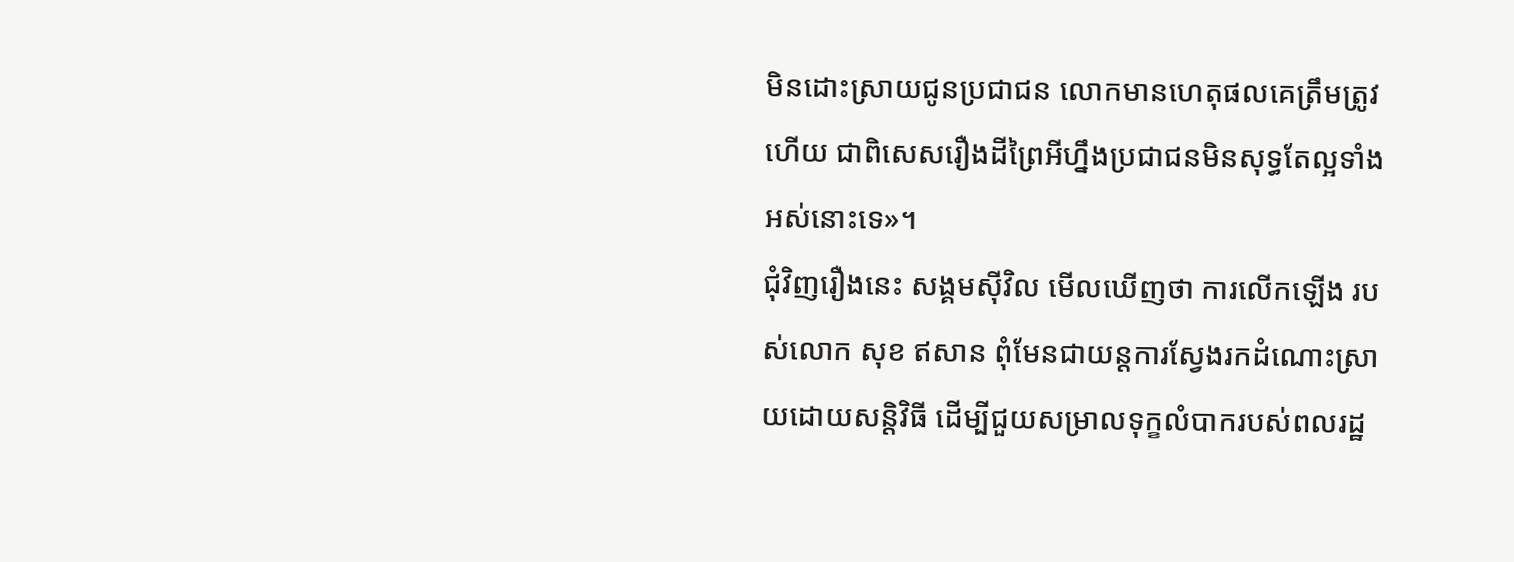មិនដោះស្រាយជូនប្រជាជន លោកមានហេតុផលគេត្រឹមត្រូវហើយ ជាពិសេសរឿងដីព្រៃអីហ្នឹងប្រជាជនមិនសុទ្ធតែល្អទាំងអស់នោះទេ»។
ជុំវិញរឿងនេះ សង្គមស៊ីវិល មើលឃើញថា ការលើកឡើង របស់លោក សុខ ឥសាន ពុំមែនជាយន្តការស្វែងរកដំណោះស្រាយដោយសន្តិវិធី ដើម្បីជួយសម្រាលទុក្ខលំបាករបស់ពលរដ្ឋ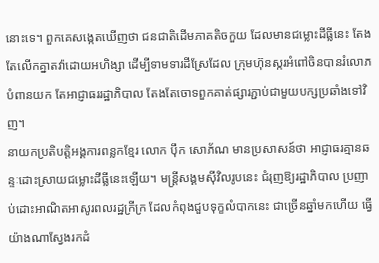នោះទេ។ ពួកគេសង្កេតឃើញថា ជនជាតិដើមភាគតិចកួយ ដែលមានជម្លោះដីធ្លីនេះ តែងតែលើកគ្នាតវ៉ាដោយអហិង្សា ដើម្បីទាមទារដីស្រែដែល ក្រុមហ៊ុនស្ករអំពៅចិនបានរំលោភបំពានយក តែអាជ្ញាធររដ្ឋាភិបាល តែងតែចោទពួកគាត់ផ្សារភ្ជាប់ជាមួយបក្សប្រឆាំងទៅវិញ។
នាយកប្រតិបត្តិអង្គការពន្លកខ្មែរ លោក ប៉ឹក សោភ័ណ មានប្រសាសន៍ថា អាជ្ញាធរគ្មានឆន្ទៈដោះស្រាយជម្លោះដីធ្លីនេះឡើយ។ មន្ត្រីសង្គមស៊ីវិលរូបនេះ ជំរុញឱ្យរដ្ឋាភិបាល ប្រញាប់ដោះអាណិតអាសូរពលរដ្ឋក្រីក្រ ដែលកំពុងជួបទុក្ខលំបាកនេះ ជាច្រើនឆ្នាំមកហើយ ធ្វើយ៉ាងណាស្វែងរកដំ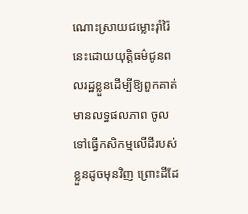ណោះស្រាយជម្លោះរ៉ាំរ៉ៃនេះដោយយុត្តិធម៌ជូនពលរដ្ឋខ្លួនដើម្បីឱ្យពួកគាត់មានលទ្ធផលភាព ចូលទៅធ្វើកសិកម្មលើដីរបស់ខ្លួនដូចមុនវិញ ព្រោះដីដែ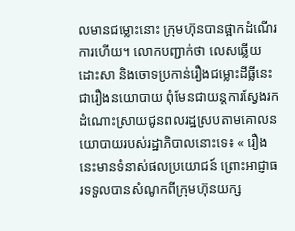លមានជម្លោះនោះ ក្រុមហ៊ុនបានផ្អាកដំណើរការហើយ។ លោកបញ្ជាក់ថា លេសឆ្លើយដោះសា និងចោទប្រកាន់រឿងជម្លោះដីធ្លីនេះ ជារឿងនយោបាយ ពុំមែនជាយន្តការស្វែងរកដំណោះស្រាយជូនពលរដ្ឋស្របតាមគោលនយោបាយរបស់រដ្ឋាភិបាលនោះទេ៖ « រឿងនេះមានទំនាស់ផលប្រយោជន៍ ព្រោះអាជ្ញាធរទទួលបានសំណូកពីក្រុមហ៊ុនយក្ស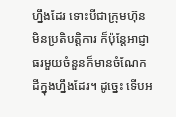ហ្នឹងដែរ ទោះបីជាក្រុមហ៊ុនមិនប្រតិបត្តិការ ក៏ប៉ុន្តែអាជ្ញាធរមួយចំនួនក៏មានចំណែកដីក្នុងហ្នឹងដែរ។ ដូច្នេះ ទើបអ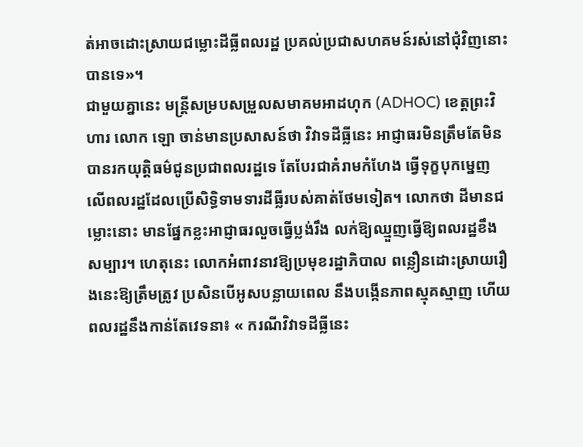ត់អាចដោះស្រាយជម្លោះដីធ្លីពលរដ្ឋ ប្រគល់ប្រជាសហគមន៍រស់នៅជុំវិញនោះបានទេ»។
ជាមួយគ្នានេះ មន្ត្រីសម្របសម្រួលសមាគមអាដហុក (ADHOC) ខេត្តព្រះវិហារ លោក ឡោ ចាន់មានប្រសាសន៍ថា វិវាទដីធ្លីនេះ អាជ្ញាធរមិនត្រឹមតែមិនបានរកយុត្តិធម៌ជូនប្រជាពលរដ្ឋទេ តែបែរជាគំរាមកំហែង ធ្វើទុក្ខបុកម្នេញ លើពលរដ្ឋដែលប្រើសិទ្ធិទាមទារដីធ្លីរបស់គាត់ថែមទៀត។ លោកថា ដីមានជម្លោះនោះ មានផ្នែកខ្លះអាជ្ញាធរលួចធ្វើប្លង់រឹង លក់ឱ្យឈ្មួញធ្វើឱ្យពលរដ្ឋខឹងសម្បារ។ ហេតុនេះ លោកអំពាវនាវឱ្យប្រមុខរដ្ឋាភិបាល ពន្លឿនដោះស្រាយរឿងនេះឱ្យត្រឹមត្រូវ ប្រសិនបើអូសបន្លាយពេល នឹងបង្កើនភាពស្មុគស្មាញ ហើយពលរដ្ឋនឹងកាន់តែវេទនា៖ « ករណីវិវាទដីធ្លីនេះ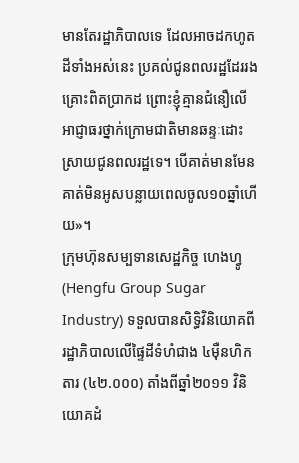មានតែរដ្ឋាភិបាលទេ ដែលអាចដកហូតដីទាំងអស់នេះ ប្រគល់ជូនពលរដ្ឋដែររងគ្រោះពិតប្រាកដ ព្រោះខ្ញុំគ្មានជំនឿលើអាជ្ញាធរថ្នាក់ក្រោមជាតិមានឆន្ទៈដោះស្រាយជូនពលរដ្ឋទេ។ បើគាត់មានមែន គាត់មិនអូសបន្លាយពេលចូល១០ឆ្នាំហើយ»។
ក្រុមហ៊ុនសម្បទានសេដ្ឋកិច្ច ហេងហ្វូ (Hengfu Group Sugar Industry) ទទួលបានសិទ្ធិវិនិយោគពីរដ្ឋាភិបាលលើផ្ទៃដីទំហំជាង ៤ម៉ឺនហិកតារ (៤២.០០០) តាំងពីឆ្នាំ២០១១ វិនិយោគដំ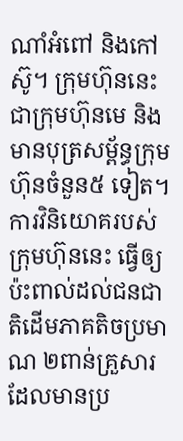ណាំអំពៅ និងកៅស៊ូ។ ក្រុមហ៊ុននេះជាក្រុមហ៊ុនមេ និងមានបុត្រសម្ព័ន្ធក្រុមហ៊ុនចំនួន៥ ទៀត។ ការវិនិយោគរបស់ក្រុមហ៊ុននេះ ធ្វើឲ្យប៉ះពាល់ដល់ជនជាតិដើមភាគតិចប្រមាណ ២ពាន់គ្រួសារ ដែលមានប្រ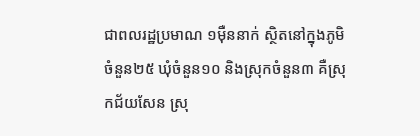ជាពលរដ្ឋប្រមាណ ១ម៉ឺននាក់ ស្ថិតនៅក្នុងភូមិចំនួន២៥ ឃុំចំនួន១០ និងស្រុកចំនួន៣ គឺស្រុកជ័យសែន ស្រុ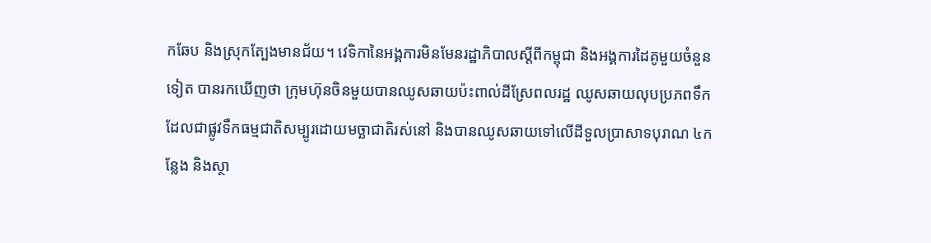កឆែប និងស្រុកត្បែងមានជ័យ។ វេទិកានៃអង្គការមិនមែនរដ្ឋាភិបាលស្ដីពីកម្ពុជា និងអង្គការដៃគូមួយចំនួនទៀត បានរកឃើញថា ក្រុមហ៊ុនចិនមួយបានឈូសឆាយប៉ះពាល់ដីស្រែពលរដ្ឋ ឈូសឆាយលុបប្រភពទឹក ដែលជាផ្លូវទឹកធម្មជាតិសម្បូរដោយមច្ឆាជាតិរស់នៅ និងបានឈូសឆាយទៅលើដីទួលប្រាសាទបុរាណ ៤កន្លែង និងស្ថា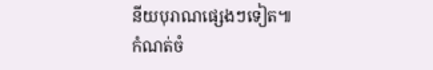នីយបុរាណផ្សេងៗទៀត៕
កំណត់ចំ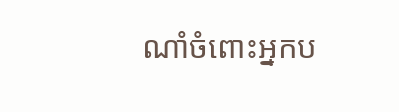ណាំចំពោះអ្នកប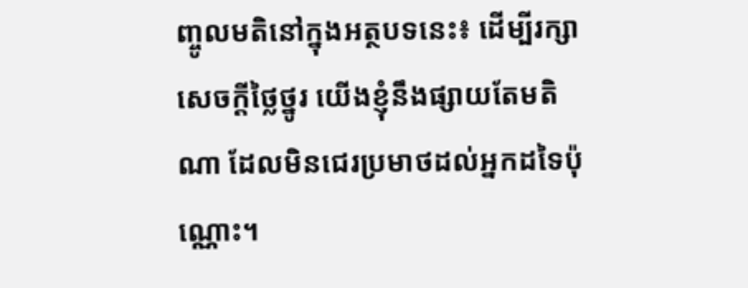ញ្ចូលមតិនៅក្នុងអត្ថបទនេះ៖ ដើម្បីរក្សាសេចក្ដីថ្លៃថ្នូរ យើងខ្ញុំនឹងផ្សាយតែមតិណា ដែលមិនជេរប្រមាថដល់អ្នកដទៃប៉ុណ្ណោះ។